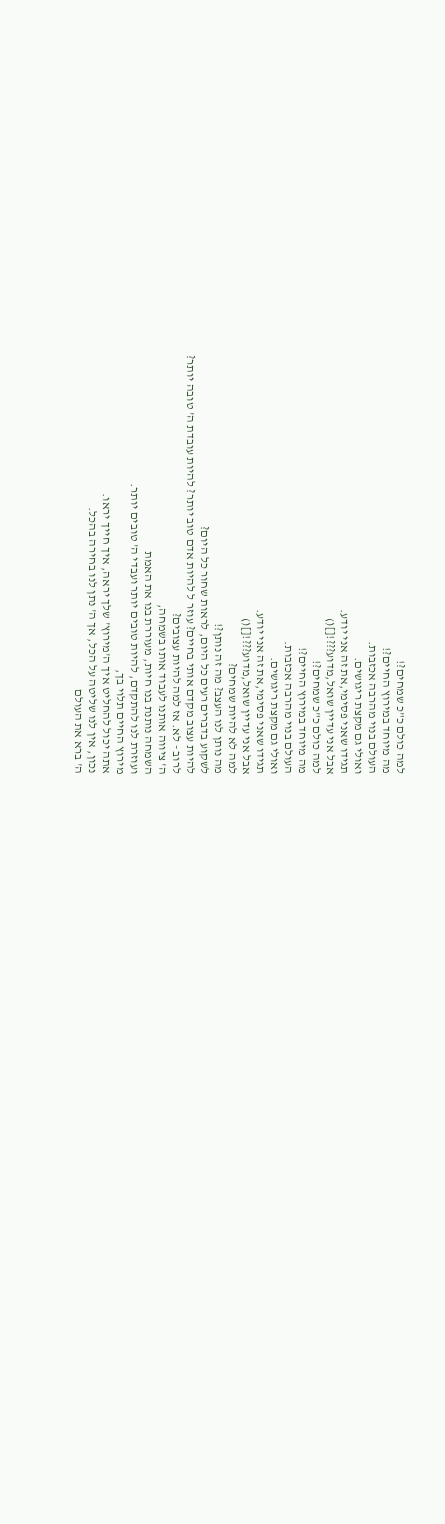למה כולם כ"כ שמחים?!
מה מיוחד במירוץ החיים?!
העולם בנוי מהרבה אכזבות.
ואולי גם מקצת ריגושים.
תגידו שאני פסימי,את זה אני יודע.
אבל אני עדיין שואל,מדוע???![]()
למה כולם כ"כ שמחים?!
מה מיוחד במירוץ החיים?!
העולם בנוי מהרבה אכזבות.
ואולי גם מקצת ריגושים.
תגידו שאני פסימי,את זה אני יודע.
אבל אני עדיין שואל,מדוע???![]()
למה לא להיות שמחים?
מה נותן לנו העצב? מה זה נותן?!
לשקוע בדברים רעים כל היום, לראות שחור כל היום?
להיות עצוב מקדם אותי בחיים? עוזר ל להיות אדם טוב יותר? להיות עובדת ה' טובה יותר?
לרוב - לא. אז למה להיות עצובים?
ה' ציווה אותנו לעבוד אותו בשמחה,
השמחה נותנת בנו חיות, מעוררת בנו את האמת
ועוזרת לנו להתקדם, להיות טובים יותר ועבדי ה' טובים יותר.
מירוץ החיים תלוי בך,
אתה יכול להחליט איך ה'מירוץ' שלך יראה, איך חייך יראו.
נכון, אין לנו שליטה על הכל, אך ה' נתן לנו בחירה בהכל.
ה' ברא את העולם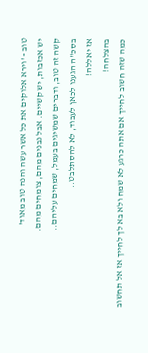טוב - 'וירא אלוקים את כל אשר עשה והנה טוב מאוד'
יש אכזבות, יש קשיים. אבל נבנים מהם, צומחים מהם.
קשה זה טוב, ודברים שמשיגים בעמל, שמחים עליהם..
בסכ"ה הגענו לכאן לעבוד, לא להסתלבט..
אז יאללה!
בהצלחה!
כמה שזה חשוב לחייך אם אתה כרגע לא שמח ולא בא לך לחייך אז אל תחשוב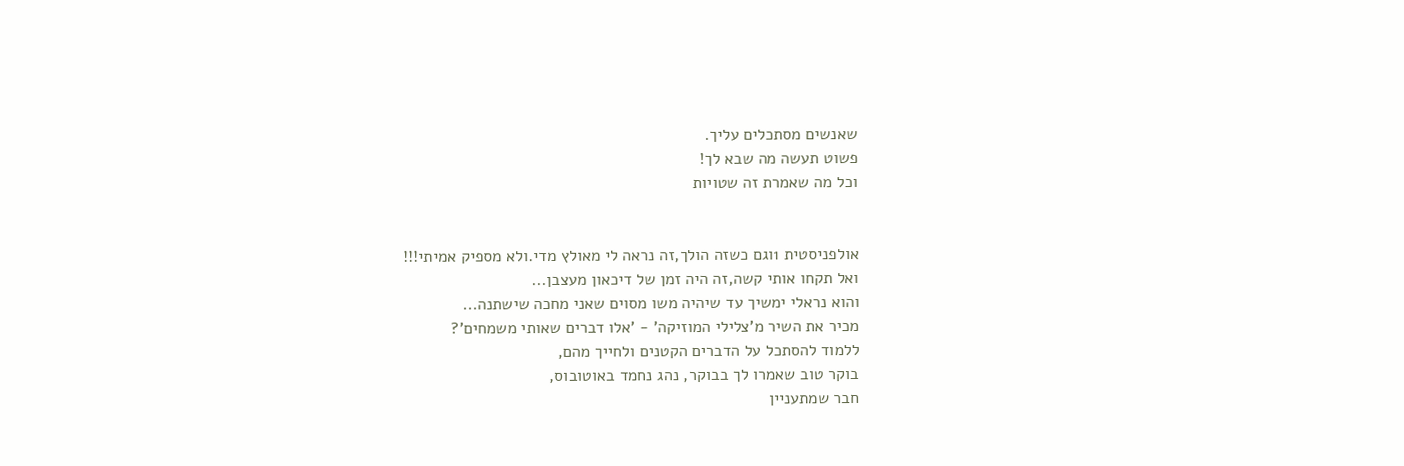שאנשים מסתכלים עליך.
פשוט תעשה מה שבא לך!
וכל מה שאמרת זה שטויות


אולפניסטית 1וגם כשזה הולך,זה נראה לי מאולץ מדי.ולא מספיק אמיתי!!!
ואל תקחו אותי קשה,זה היה זמן של דיכאון מעצבן...
והוא נראלי ימשיך עד שיהיה משו מסוים שאני מחכה שישתנה...
מכיר את השיר מ'צלילי המוזיקה' - 'אלו דברים שאותי משמחים'?
ללמוד להסתכל על הדברים הקטנים ולחייך מהם,
בוקר טוב שאמרו לך בבוקר, נהג נחמד באוטובוס,
חבר שמתעניין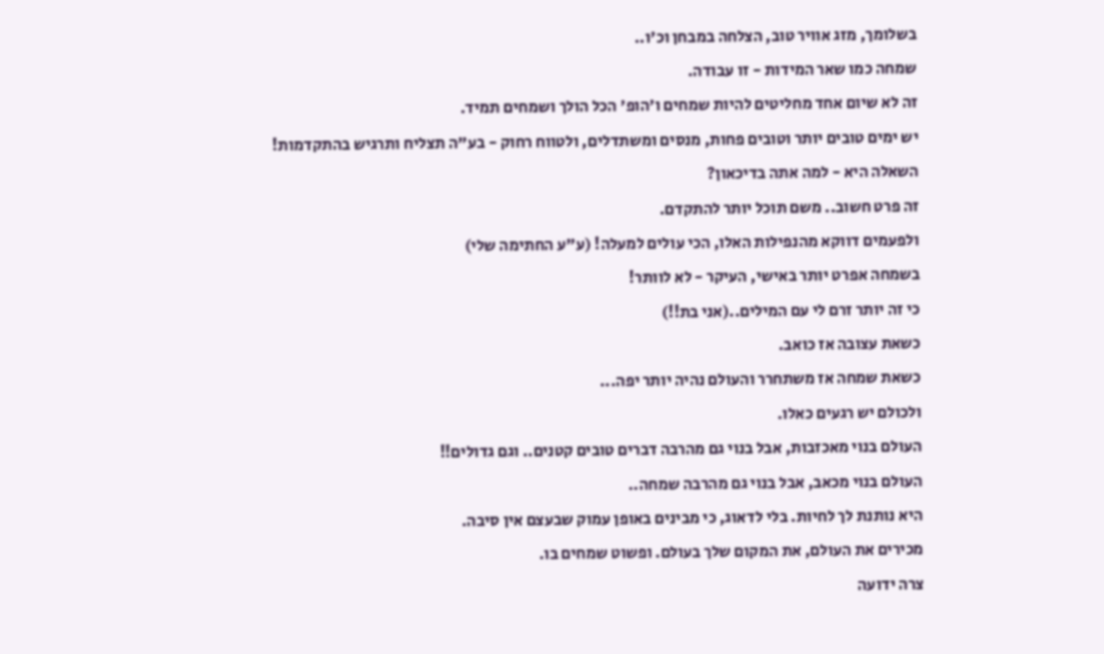בשלומך, מזג אוויר טוב, הצלחה במבחן וכ'ו..
שמחה כמו שאר המידות - זו עבודה.
זה לא שיום אחד מחליטים להיות שמחים ו'הופ' הכל הולך ושמחים תמיד.
יש ימים טובים יותר וטובים פחות, מנסים ומשתדלים, ולטווח רחוק - בע"ה תצליח ותרגיש בהתקדמות!
השאלה היא - למה אתה בדיכאון?
זה פרט חשוב.. משם תוכל יותר להתקדם.
ולפעמים דווקא מהנפילות האלו, הכי עולים למעלה! (ע"ע החתימה שלי)
בשמחה אפרט יותר באישי, העיקר - לא לוותר!
כי זה יותר זרם לי עם המילים..(אני בת!!)
כשאת עצובה אז כואב.
כשאת שמחה אז משתחרר והעולם נהיה יותר יפה...
ולכולם יש רגעים כאלו.
העולם בנוי מאכזבות, אבל בנוי גם מהרבה דברים טובים קטנים.. וגם גדולים!!
העולם בנוי מכאב, אבל בנוי גם מהרבה שמחה..
היא נותנת לך לחיות. בלי לדאוג, כי מבינים באופן עמוק שבעצם אין סיבה.
מכירים את העולם, את המקום שלך בעולם. ופשוט שמחים בו.
צרה ידועה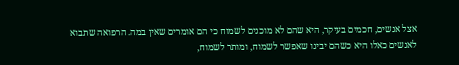אצל אנשים, חכמים בעיקר, היא שהם לא מוכנים לשמוח כי הם אומרים שאין במה. הרפואה שתבוא לאנשים כאלו היא כשהם יבינו שאפשר לשמוח, ומותר לשמוח,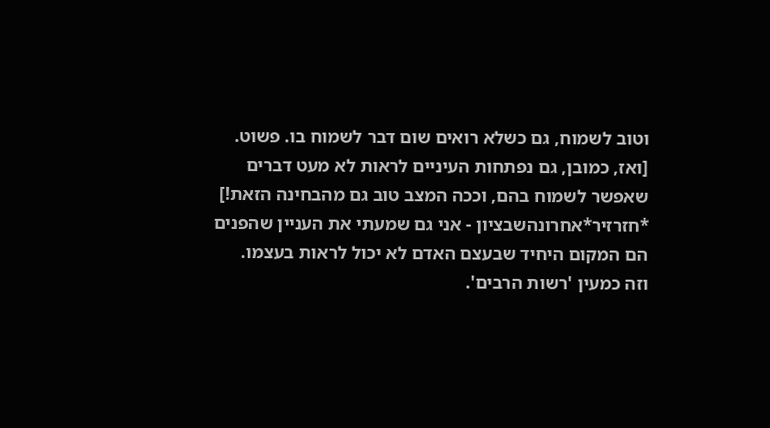וטוב לשמוח, גם כשלא רואים שום דבר לשמוח בו. פשוט.
[ואז, כמובן, גם נפתחות העיניים לראות לא מעט דברים שאפשר לשמוח בהם, וככה המצב טוב גם מהבחינה הזאת!]
*חזרזיר*אחרונהשבציון - אני גם שמעתי את העניין שהפנים הם המקום היחיד שבעצם האדם לא יכול לראות בעצמו.
וזה כמעין 'רשות הרבים'.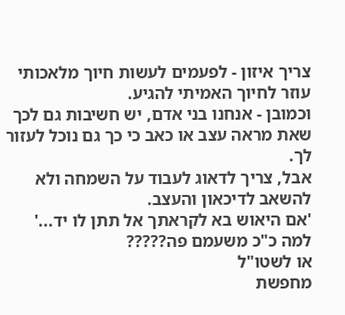צריך איזון - לפעמים לעשות חיוך מלאכותי עוזר לחיוך האמיתי להגיע.
וכמובן - אנחנו בני אדם, יש חשיבות גם לכך שאת מראה עצב או כאב כי כך גם נוכל לעזור לך.
אבל, צריך לדאוג לעבוד על השמחה ולא להשאב לדיכאון והעצב.
'אם היאוש בא לקראתך אל תתן לו יד...'
למה כ"כ משעמם פה?????
או לשטו"ל
מחפשת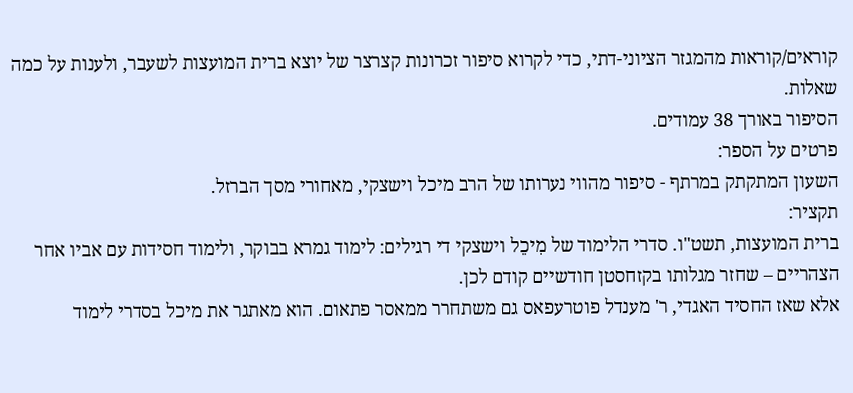קוראים/קוראות מהמגזר הציוני-דתי, כדי לקרוא סיפור זכרונות קצרצר של יוצא ברית המועצות לשעבר, ולענות על כמה שאלות.
הסיפור באורך 38 עמודים.
פרטים על הספר:
השעון המתקתק במרתף - סיפור מהווי נערותו של הרב מיכל וישצקי, מאחורי מסך הברזל.
תקציר:
ברית המועצות, תשט"ו. סדרי הלימוד של מִיכֵל וישצקי די רגילים: לימוד גמרא בבוקר, ולימוד חסידות עם אביו אחר הצהריים – שחזר מגלותו בקזחסטן חודשיים קודם לכן.
אלא שאז החסיד האגדי, ר' מענדל פוטרעפאס גם משתחרר ממאסר פתאום. הוא מאתגר את מיכל בסדרי לימוד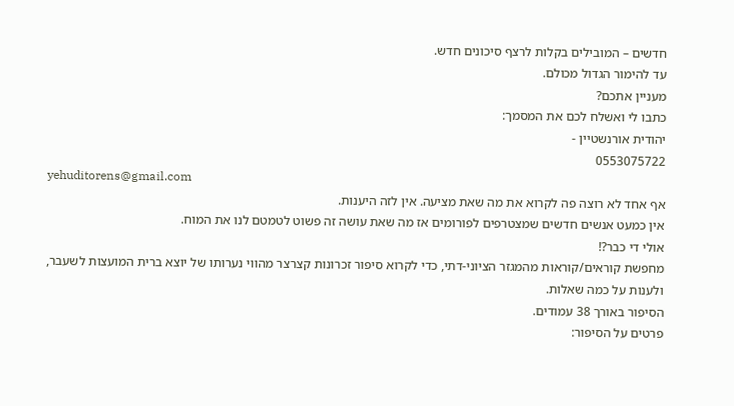חדשים – המובילים בקלות לרצף סיכונים חדש.
עד להימור הגדול מכולם.
מעניין אתכם?
כתבו לי ואשלח לכם את המסמך:
יהודית אורנשטיין -
0553075722
yehuditorens@gmail.com
אף אחד לא רוצה פה לקרוא את מה שאת מציעה. אין לזה היענות.
אין כמעט אנשים חדשים שמצטרפים לפורומים אז מה שאת עושה זה פשוט לטמטם לנו את המוח.
אולי די כבר?!
מחפשת קוראים/קוראות מהמגזר הציוני-דתי, כדי לקרוא סיפור זכרונות קצרצר מהווי נערותו של יוצא ברית המועצות לשעבר, ולענות על כמה שאלות.
הסיפור באורך 38 עמודים.
פרטים על הסיפור: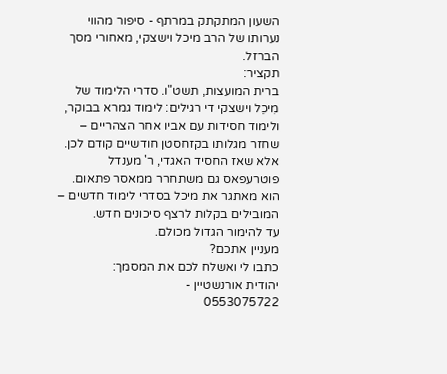השעון המתקתק במרתף - סיפור מהווי נערותו של הרב מיכל וישצקי, מאחורי מסך הברזל.
תקציר:
ברית המועצות, תשט"ו. סדרי הלימוד של מִיכֵל וישצקי די רגילים: לימוד גמרא בבוקר, ולימוד חסידות עם אביו אחר הצהריים – שחזר מגלותו בקזחסטן חודשיים קודם לכן.
אלא שאז החסיד האגדי, ר' מענדל פוטרעפאס גם משתחרר ממאסר פתאום. הוא מאתגר את מיכל בסדרי לימוד חדשים – המובילים בקלות לרצף סיכונים חדש.
עד להימור הגדול מכולם.
מעניין אתכם?
כתבו לי ואשלח לכם את המסמך:
יהודית אורנשטיין -
0553075722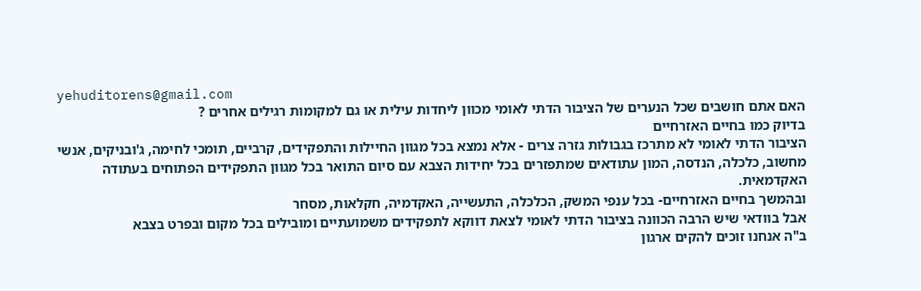yehuditorens@gmail.com
האם אתם חושבים שכל הנערים של הציבור הדתי לאומי מכוון ליחדות עילית או גם למקומות רגילים אחרים ?
בדיוק כמו בחיים האזרחיים
הציבור הדתי לאומי לא מתרכז בגבולות גזרה צרים - אלא נמצא בכל מגוון החיילות והתפקידים, קרביים, תומכי לחימה, ג'ובניקים, אנשי מחשוב, כלכלה, הנדסה, המון עתודאים שמתפזרים בכל יחידות הצבא עם סיום התואר בכל מגוון התפקידים הפתוחים בעתודה האקדמאית.
ובהמשך בחיים האזרחיים- בכל ענפי המשק, הכלכלה, התעשייה, האקדמיה, חקלאות, מסחר
אבל בוודאי שיש הרבה הכוונה בציבור הדתי לאומי לצאת דווקא לתפקידים משמועתיים ומובילים בכל מקום ובפרט בצבא
ב"ה אנחנו זוכים להקים ארגון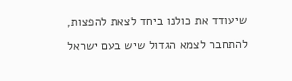שיעודד את כולנו ביחד לצאת להפצות, להתחבר לצמא הגדול שיש בעם ישראל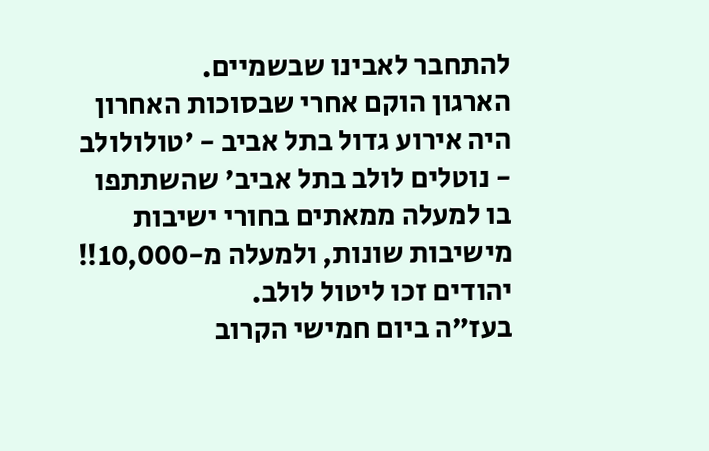להתחבר לאבינו שבשמיים.
הארגון הוקם אחרי שבסוכות האחרון היה אירוע גדול בתל אביב - 'טולולולב - נוטלים לולב בתל אביב' שהשתתפו בו למעלה ממאתים בחורי ישיבות מישיבות שונות, ולמעלה מ-10,000!! יהודים זכו ליטול לולב.
בעז"ה ביום חמישי הקרוב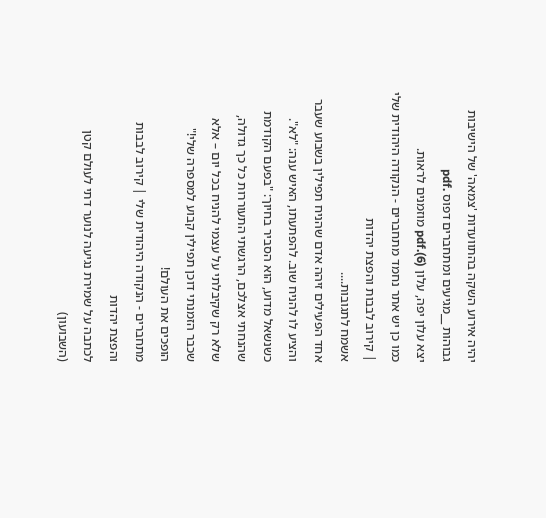יהיה אירוע השקה בהתוועדות 'צמאה' של הישיבות גבוהות __מגיעים ומתחברים דפוס .pdf
יצא עלון יפה, עלון (6).pdf מוזמנים לראות.
כמו כן יש אתר נחמד מתחברים - הנקודה היהודית שלי | קירוב לבבות והפצת יהדות
אשמח לתגובות....
אחד הפעילים זיהה אדם שהניח תפילין בשבוע שעבר והציע לו להניח שוב. להפתעתו, האיש ענה: "לא". כשנשאל מדוע, הוא הסביר בחיוך: "בפעם הקודמת שהנחתי אצלכם, הרגשתי התעוררות כל כך גדולה, שלא רק שקיבלתי על עצמי להניח בכל יום – אלא שכבר הזמנתי דוכן תפילין קבוע למספרה שלי!"
הופכים את העולם!
מתחברים - הנקודה היהודית שלי | קירוב לבבות והפצת יהדות
לכתבה על שמירת נגיעה לנוער דתי לעולם קטן (השבועון)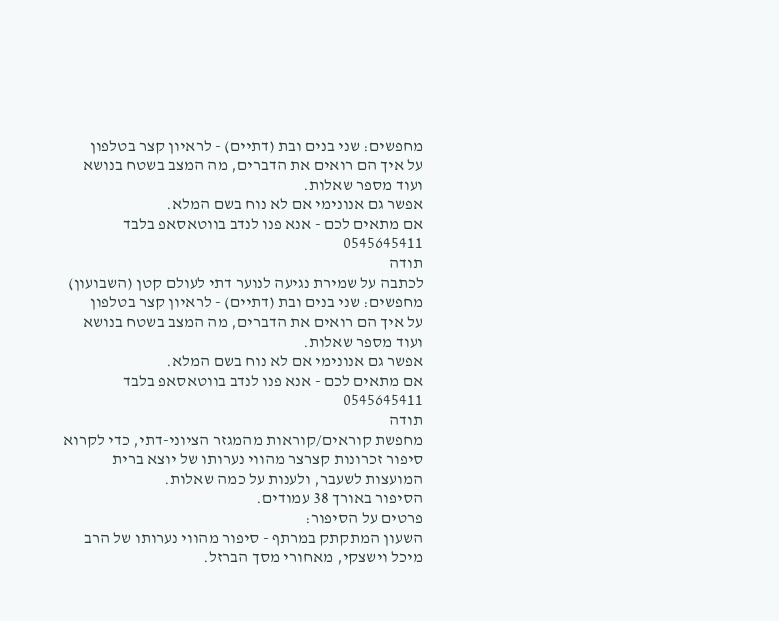מחפשים: שני בנים ובת (דתיים) - לראיון קצר בטלפון
על איך הם רואים את הדברים, מה המצב בשטח בנושא ועוד מספר שאלות.
אפשר גם אנונימי אם לא נוח בשם המלא.
אם מתאים לכם - אנא פנו לנדב בווטאסאפ בלבד 0545645411
תודה
לכתבה על שמירת נגיעה לנוער דתי לעולם קטן (השבועון)
מחפשים: שני בנים ובת (דתיים) - לראיון קצר בטלפון
על איך הם רואים את הדברים, מה המצב בשטח בנושא ועוד מספר שאלות.
אפשר גם אנונימי אם לא נוח בשם המלא.
אם מתאים לכם - אנא פנו לנדב בווטאסאפ בלבד 0545645411
תודה
מחפשת קוראים/קוראות מהמגזר הציוני-דתי, כדי לקרוא סיפור זכרונות קצרצר מהווי נערותו של יוצא ברית המועצות לשעבר, ולענות על כמה שאלות.
הסיפור באורך 38 עמודים.
פרטים על הסיפור:
השעון המתקתק במרתף - סיפור מהווי נערותו של הרב מיכל וישצקי, מאחורי מסך הברזל.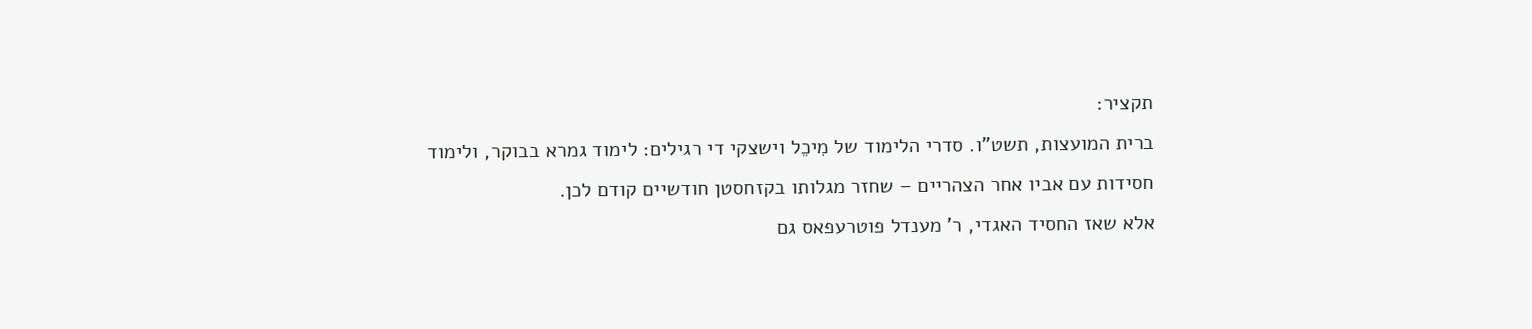תקציר:
ברית המועצות, תשט"ו. סדרי הלימוד של מִיכֵל וישצקי די רגילים: לימוד גמרא בבוקר, ולימוד חסידות עם אביו אחר הצהריים – שחזר מגלותו בקזחסטן חודשיים קודם לכן.
אלא שאז החסיד האגדי, ר' מענדל פוטרעפאס גם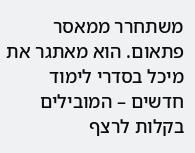משתחרר ממאסר פתאום. הוא מאתגר את מיכל בסדרי לימוד חדשים – המובילים בקלות לרצף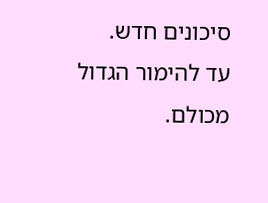סיכונים חדש.
עד להימור הגדול מכולם.